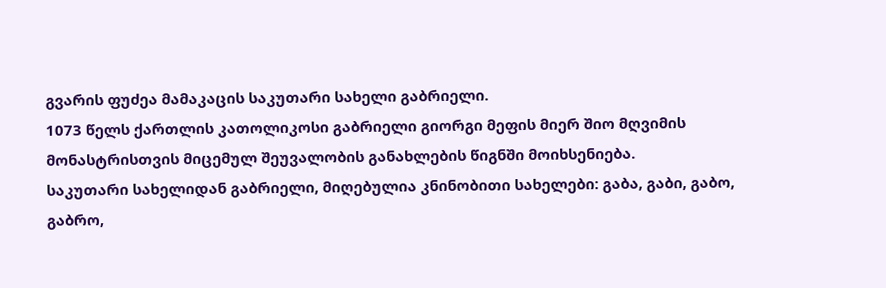გვარის ფუძეა მამაკაცის საკუთარი სახელი გაბრიელი.
1073 წელს ქართლის კათოლიკოსი გაბრიელი გიორგი მეფის მიერ შიო მღვიმის მონასტრისთვის მიცემულ შეუვალობის განახლების წიგნში მოიხსენიება.
საკუთარი სახელიდან გაბრიელი, მიღებულია კნინობითი სახელები: გაბა, გაბი, გაბო, გაბრო,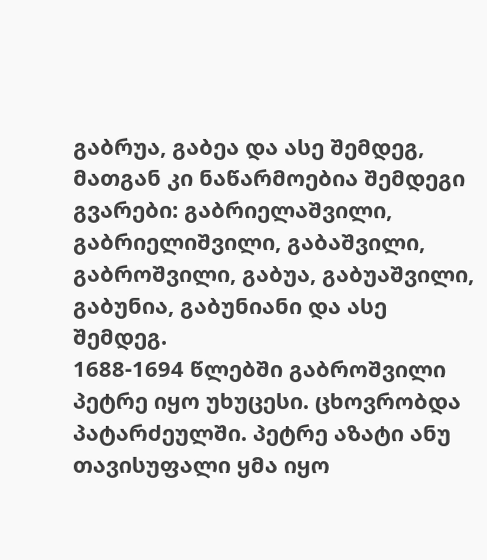გაბრუა, გაბეა და ასე შემდეგ, მათგან კი ნაწარმოებია შემდეგი გვარები: გაბრიელაშვილი, გაბრიელიშვილი, გაბაშვილი, გაბროშვილი, გაბუა, გაბუაშვილი, გაბუნია, გაბუნიანი და ასე შემდეგ.
1688-1694 წლებში გაბროშვილი პეტრე იყო უხუცესი. ცხოვრობდა პატარძეულში. პეტრე აზატი ანუ თავისუფალი ყმა იყო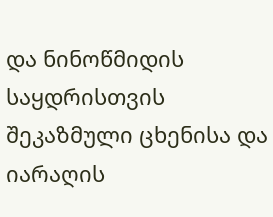და ნინოწმიდის საყდრისთვის შეკაზმული ცხენისა და იარაღის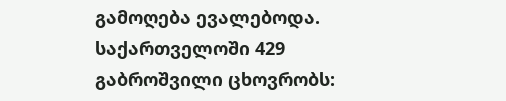გამოღება ევალებოდა.
საქართველოში 429 გაბროშვილი ცხოვრობს: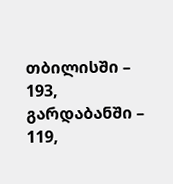თბილისში – 193, გარდაბანში – 119,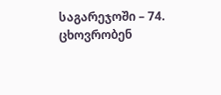საგარეჯოში – 74. ცხოვრობენ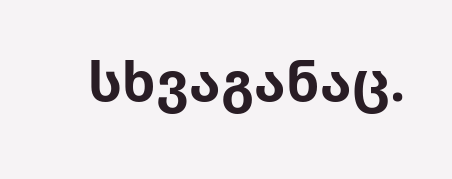სხვაგანაც.